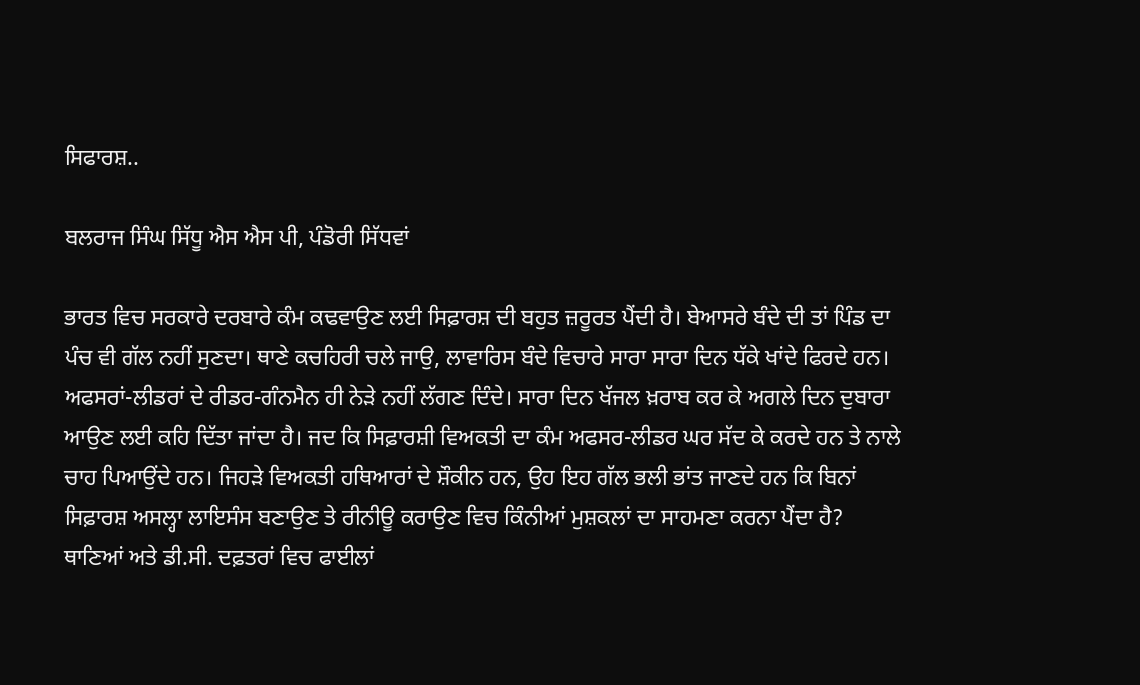ਸਿਫਾਰਸ਼..

ਬਲਰਾਜ ਸਿੰਘ ਸਿੱਧੂ ਐਸ ਐਸ ਪੀ, ਪੰਡੋਰੀ ਸਿੱਧਵਾਂ

ਭਾਰਤ ਵਿਚ ਸਰਕਾਰੇ ਦਰਬਾਰੇ ਕੰਮ ਕਢਵਾਉਣ ਲਈ ਸਿਫ਼ਾਰਸ਼ ਦੀ ਬਹੁਤ ਜ਼ਰੂਰਤ ਪੈਂਦੀ ਹੈ। ਬੇਆਸਰੇ ਬੰਦੇ ਦੀ ਤਾਂ ਪਿੰਡ ਦਾ ਪੰਚ ਵੀ ਗੱਲ ਨਹੀਂ ਸੁਣਦਾ। ਥਾਣੇ ਕਚਹਿਰੀ ਚਲੇ ਜਾਉ, ਲਾਵਾਰਿਸ ਬੰਦੇ ਵਿਚਾਰੇ ਸਾਰਾ ਸਾਰਾ ਦਿਨ ਧੱਕੇ ਖਾਂਦੇ ਫਿਰਦੇ ਹਨ। ਅਫਸਰਾਂ-ਲੀਡਰਾਂ ਦੇ ਰੀਡਰ-ਗੰਨਮੈਨ ਹੀ ਨੇਡ਼ੇ ਨਹੀਂ ਲੱਗਣ ਦਿੰਦੇ। ਸਾਰਾ ਦਿਨ ਖੱਜਲ ਖ਼ਰਾਬ ਕਰ ਕੇ ਅਗਲੇ ਦਿਨ ਦੁਬਾਰਾ ਆਉਣ ਲਈ ਕਹਿ ਦਿੱਤਾ ਜਾਂਦਾ ਹੈ। ਜਦ ਕਿ ਸਿਫ਼ਾਰਸ਼ੀ ਵਿਅਕਤੀ ਦਾ ਕੰਮ ਅਫਸਰ-ਲੀਡਰ ਘਰ ਸੱਦ ਕੇ ਕਰਦੇ ਹਨ ਤੇ ਨਾਲੇ ਚਾਹ ਪਿਆਉਂਦੇ ਹਨ। ਜਿਹੜੇ ਵਿਅਕਤੀ ਹਥਿਆਰਾਂ ਦੇ ਸ਼ੌਕੀਨ ਹਨ, ਉਹ ਇਹ ਗੱਲ ਭਲੀ ਭਾਂਤ ਜਾਣਦੇ ਹਨ ਕਿ ਬਿਨਾਂ ਸਿਫ਼ਾਰਸ਼ ਅਸਲ੍ਹਾ ਲਾਇਸੰਸ ਬਣਾਉਣ ਤੇ ਰੀਨੀਊ ਕਰਾਉਣ ਵਿਚ ਕਿੰਨੀਆਂ ਮੁਸ਼ਕਲਾਂ ਦਾ ਸਾਹਮਣਾ ਕਰਨਾ ਪੈਂਦਾ ਹੈ? ਥਾਣਿਆਂ ਅਤੇ ਡੀ.ਸੀ. ਦਫ਼ਤਰਾਂ ਵਿਚ ਫਾਈਲਾਂ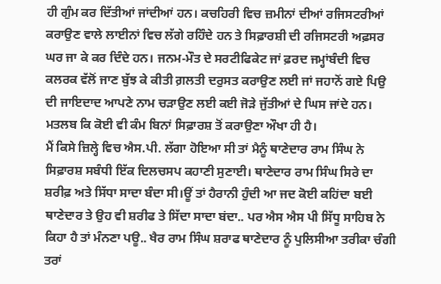ਹੀ ਗੁੰਮ ਕਰ ਦਿੱਤੀਆਂ ਜਾਂਦੀਆਂ ਹਨ। ਕਚਹਿਰੀ ਵਿਚ ਜ਼ਮੀਨਾਂ ਦੀਆਂ ਰਜਿਸਟਰੀਆਂ ਕਰਾਉਣ ਵਾਲੇ ਲਾਈਨਾਂ ਵਿਚ ਲੱਗੇ ਰਹਿੰਦੇ ਹਨ ਤੇ ਸਿਫ਼ਾਰਸ਼ੀ ਦੀ ਰਜਿਸਟਰੀ ਅਫ਼ਸਰ ਘਰ ਜਾ ਕੇ ਕਰ ਦਿੰਦੇ ਹਨ। ਜਨਮ-ਮੌਤ ਦੇ ਸਰਟੀਫਿਕੇਟ ਜਾਂ ਫ਼ਰਦ ਜਮ੍ਹਾਂਬੰਦੀ ਵਿਚ ਕਲਰਕ ਵੱਲੋਂ ਜਾਣ ਬੁੱਝ ਕੇ ਕੀਤੀ ਗ਼ਲਤੀ ਦਰੁਸਤ ਕਰਾਉਣ ਲਈ ਜਾਂ ਜਹਾਨੋਂ ਗਏ ਪਿਉ ਦੀ ਜਾਇਦਾਦ ਆਪਣੇ ਨਾਮ ਚੜਾਉਣ ਲਈ ਕਈ ਜੋੜੇ ਜੁੱਤੀਆਂ ਦੇ ਘਿਸ ਜਾਂਦੇ ਹਨ। ਮਤਲਬ ਕਿ ਕੋਈ ਵੀ ਕੰਮ ਬਿਨਾਂ ਸਿਫ਼ਾਰਸ਼ ਤੋਂ ਕਰਾਉਣਾ ਔਖਾ ਹੀ ਹੈ।
ਮੈਂ ਕਿਸੇ ਜ਼ਿਲ੍ਹੇ ਵਿਚ ਐਸ.ਪੀ. ਲੱਗਾ ਹੋਇਆ ਸੀ ਤਾਂ ਮੈਨੂੰ ਥਾਣੇਦਾਰ ਰਾਮ ਸਿੰਘ ਨੇ ਸਿਫ਼ਾਰਸ਼ ਸਬੰਧੀ ਇੱਕ ਦਿਲਚਸਪ ਕਹਾਣੀ ਸੁਣਾਈ। ਥਾਣੇਦਾਰ ਰਾਮ ਸਿੰਘ ਸਿਰੇ ਦਾ ਸ਼ਰੀਫ਼ ਅਤੇ ਸਿੱਧਾ ਸਾਦਾ ਬੰਦਾ ਸੀ।ਊਂ ਤਾਂ ਹੈਰਾਨੀ ਹੁੰਦੀ ਆ ਜਦ ਕੋਈ ਕਹਿਂਦਾ ਬਈ ਥਾਣੇਦਾਰ ਤੇ ਉਹ ਵੀ ਸ਼ਰੀਫ ਤੇ ਸਿੱਦਾ ਸਾਦਾ ਬਂਦਾ.. ਪਰ ਐਸ ਐਸ ਪੀ ਸਿੱਧੂ ਸਾਹਿਬ ਨੇ ਕਿਹਾ ਹੈ ਤਾਂ ਮੰਨਣਾ ਪਊ.. ਖੈਰ ਰਾਮ ਸਿੰਘ ਸ਼ਰਾਫ ਥਾਣੇਦਾਰ ਨੂੰ ਪੁਲਿਸੀਆ ਤਰੀਕਾ ਚੰਗੀ ਤਰਾਂ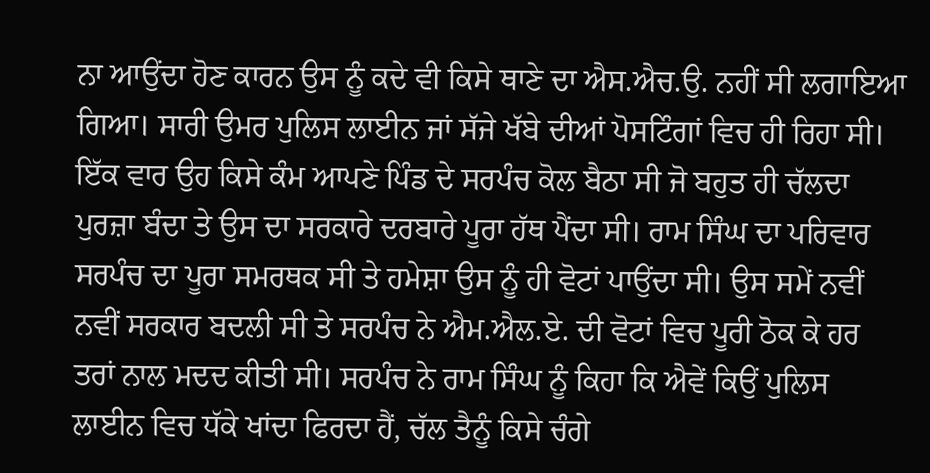ਨਾ ਆਉਂਦਾ ਹੋਣ ਕਾਰਨ ਉਸ ਨੂੰ ਕਦੇ ਵੀ ਕਿਸੇ ਥਾਣੇ ਦਾ ਐਸ.ਐਚ.ਉ. ਨਹੀਂ ਸੀ ਲਗਾਇਆ ਗਿਆ। ਸਾਰੀ ਉਮਰ ਪੁਲਿਸ ਲਾਈਨ ਜਾਂ ਸੱਜੇ ਖੱਬੇ ਦੀਆਂ ਪੋਸਟਿੰਗਾਂ ਵਿਚ ਹੀ ਰਿਹਾ ਸੀ। ਇੱਕ ਵਾਰ ਉਹ ਕਿਸੇ ਕੰਮ ਆਪਣੇ ਪਿੰਡ ਦੇ ਸਰਪੰਚ ਕੋਲ ਬੈਠਾ ਸੀ ਜੋ ਬਹੁਤ ਹੀ ਚੱਲਦਾ ਪੁਰਜ਼ਾ ਬੰਦਾ ਤੇ ਉਸ ਦਾ ਸਰਕਾਰੇ ਦਰਬਾਰੇ ਪੂਰਾ ਹੱਥ ਪੈਂਦਾ ਸੀ। ਰਾਮ ਸਿੰਘ ਦਾ ਪਰਿਵਾਰ ਸਰਪੰਚ ਦਾ ਪੂਰਾ ਸਮਰਥਕ ਸੀ ਤੇ ਹਮੇਸ਼ਾ ਉਸ ਨੂੰ ਹੀ ਵੋਟਾਂ ਪਾਉਂਦਾ ਸੀ। ਉਸ ਸਮੇਂ ਨਵੀਂ ਨਵੀਂ ਸਰਕਾਰ ਬਦਲੀ ਸੀ ਤੇ ਸਰਪੰਚ ਨੇ ਐਮ.ਐਲ.ਏ. ਦੀ ਵੋਟਾਂ ਵਿਚ ਪੂਰੀ ਠੋਕ ਕੇ ਹਰ ਤਰਾਂ ਨਾਲ ਮਦਦ ਕੀਤੀ ਸੀ। ਸਰਪੰਚ ਨੇ ਰਾਮ ਸਿੰਘ ਨੂੰ ਕਿਹਾ ਕਿ ਐਵੇਂ ਕਿਉਂ ਪੁਲਿਸ ਲਾਈਨ ਵਿਚ ਧੱਕੇ ਖਾਂਦਾ ਫਿਰਦਾ ਹੈਂ, ਚੱਲ ਤੈਨੂੰ ਕਿਸੇ ਚੰਗੇ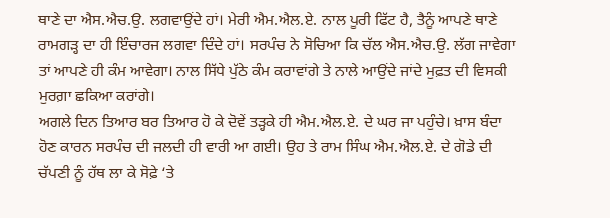ਥਾਣੇ ਦਾ ਐਸ.ਐਚ.ਉ. ਲਗਵਾਉਂਦੇ ਹਾਂ। ਮੇਰੀ ਐਮ.ਐਲ.ਏ. ਨਾਲ ਪੂਰੀ ਫਿੱਟ ਹੈ, ਤੈਨੂੰ ਆਪਣੇ ਥਾਣੇ ਰਾਮਗੜ੍ਹ ਦਾ ਹੀ ਇੰਚਾਰਜ ਲਗਵਾ ਦਿੰਦੇ ਹਾਂ। ਸਰਪੰਚ ਨੇ ਸੋਚਿਆ ਕਿ ਚੱਲ ਐਸ.ਐਚ.ਉ. ਲੱਗ ਜਾਵੇਗਾ ਤਾਂ ਆਪਣੇ ਹੀ ਕੰਮ ਆਵੇਗਾ। ਨਾਲ ਸਿੱਧੇ ਪੁੱਠੇ ਕੰਮ ਕਰਾਵਾਂਗੇ ਤੇ ਨਾਲੇ ਆਉਂਦੇ ਜਾਂਦੇ ਮੁਫ਼ਤ ਦੀ ਵਿਸਕੀ ਮੁਰਗ਼ਾ ਛਕਿਆ ਕਰਾਂਗੇ।
ਅਗਲੇ ਦਿਨ ਤਿਆਰ ਬਰ ਤਿਆਰ ਹੋ ਕੇ ਦੋਵੇਂ ਤੜ੍ਹਕੇ ਹੀ ਐਮ.ਐਲ.ਏ. ਦੇ ਘਰ ਜਾ ਪਹੁੰਚੇ। ਖ਼ਾਸ ਬੰਦਾ ਹੋਣ ਕਾਰਨ ਸਰਪੰਚ ਦੀ ਜਲਦੀ ਹੀ ਵਾਰੀ ਆ ਗਈ। ਉਹ ਤੇ ਰਾਮ ਸਿੰਘ ਐਮ.ਐਲ.ਏ. ਦੇ ਗੋਡੇ ਦੀ ਚੱਪਣੀ ਨੂੰ ਹੱਥ ਲਾ ਕੇ ਸੋਫ਼ੇ ‘ਤੇ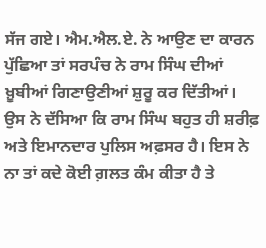ਸੱਜ ਗਏ। ਐਮ.ਐਲ.ਏ. ਨੇ ਆਉਣ ਦਾ ਕਾਰਨ ਪੁੱਛਿਆ ਤਾਂ ਸਰਪੰਚ ਨੇ ਰਾਮ ਸਿੰਘ ਦੀਆਂ ਖ਼ੂਬੀਆਂ ਗਿਣਾਉਣੀਆਂ ਸ਼ੁਰੂ ਕਰ ਦਿੱਤੀਆਂ। ਉਸ ਨੇ ਦੱਸਿਆ ਕਿ ਰਾਮ ਸਿੰਘ ਬਹੁਤ ਹੀ ਸ਼ਰੀਫ਼ ਅਤੇ ਇਮਾਨਦਾਰ ਪੁਲਿਸ ਅਫ਼ਸਰ ਹੈ। ਇਸ ਨੇ ਨਾ ਤਾਂ ਕਦੇ ਕੋਈ ਗ਼ਲਤ ਕੰਮ ਕੀਤਾ ਹੈ ਤੇ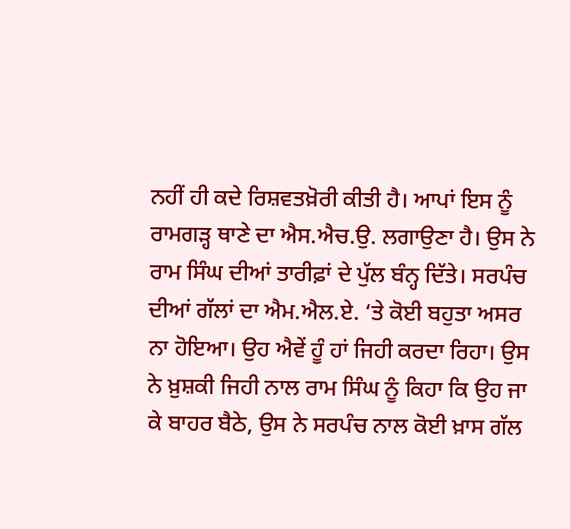ਨਹੀਂ ਹੀ ਕਦੇ ਰਿਸ਼ਵਤਖ਼ੋਰੀ ਕੀਤੀ ਹੈ। ਆਪਾਂ ਇਸ ਨੂੰ ਰਾਮਗੜ੍ਹ ਥਾਣੇ ਦਾ ਐਸ.ਐਚ.ਉ. ਲਗਾਉਣਾ ਹੈ। ਉਸ ਨੇ ਰਾਮ ਸਿੰਘ ਦੀਆਂ ਤਾਰੀਫ਼ਾਂ ਦੇ ਪੁੱਲ ਬੰਨ੍ਹ ਦਿੱਤੇ। ਸਰਪੰਚ ਦੀਆਂ ਗੱਲਾਂ ਦਾ ਐਮ.ਐਲ.ਏ. ‘ਤੇ ਕੋਈ ਬਹੁਤਾ ਅਸਰ ਨਾ ਹੋਇਆ। ਉਹ ਐਵੇਂ ਹੂੰ ਹਾਂ ਜਿਹੀ ਕਰਦਾ ਰਿਹਾ। ਉਸ ਨੇ ਖ਼ੁਸ਼ਕੀ ਜਿਹੀ ਨਾਲ ਰਾਮ ਸਿੰਘ ਨੂੰ ਕਿਹਾ ਕਿ ਉਹ ਜਾ ਕੇ ਬਾਹਰ ਬੈਠੇ, ਉਸ ਨੇ ਸਰਪੰਚ ਨਾਲ ਕੋਈ ਖ਼ਾਸ ਗੱਲ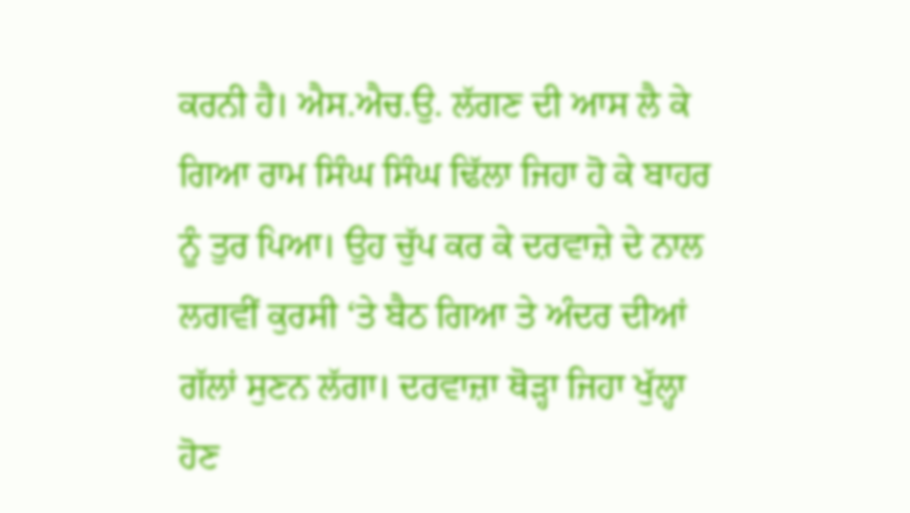ਕਰਨੀ ਹੈ। ਐਸ.ਐਚ.ਉ. ਲੱਗਣ ਦੀ ਆਸ ਲੈ ਕੇ ਗਿਆ ਰਾਮ ਸਿੰਘ ਸਿੰਘ ਢਿੱਲਾ ਜਿਹਾ ਹੋ ਕੇ ਬਾਹਰ ਨੂੰ ਤੁਰ ਪਿਆ। ਉਹ ਚੁੱਪ ਕਰ ਕੇ ਦਰਵਾਜ਼ੇ ਦੇ ਨਾਲ ਲਗਵੀਂ ਕੁਰਸੀ ‘ਤੇ ਬੈਠ ਗਿਆ ਤੇ ਅੰਦਰ ਦੀਆਂ ਗੱਲਾਂ ਸੁਣਨ ਲੱਗਾ। ਦਰਵਾਜ਼ਾ ਥੋੜ੍ਹਾ ਜਿਹਾ ਖੁੱਲ੍ਹਾ ਹੋਣ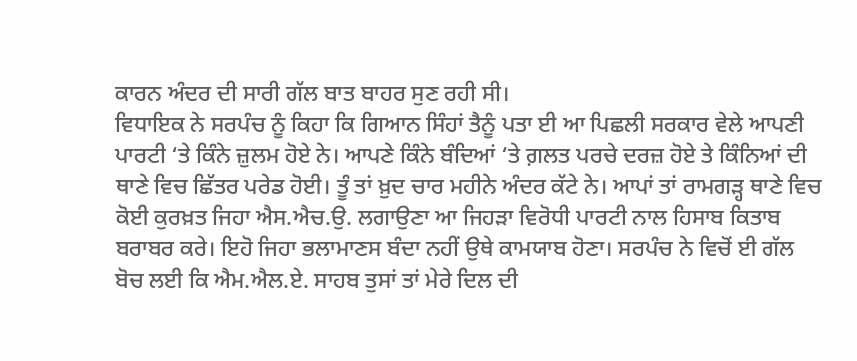ਕਾਰਨ ਅੰਦਰ ਦੀ ਸਾਰੀ ਗੱਲ ਬਾਤ ਬਾਹਰ ਸੁਣ ਰਹੀ ਸੀ।
ਵਿਧਾਇਕ ਨੇ ਸਰਪੰਚ ਨੂੰ ਕਿਹਾ ਕਿ ਗਿਆਨ ਸਿੰਹਾਂ ਤੈਨੂੰ ਪਤਾ ਈ ਆ ਪਿਛਲੀ ਸਰਕਾਰ ਵੇਲੇ ਆਪਣੀ ਪਾਰਟੀ ‘ਤੇ ਕਿੰਨੇ ਜ਼ੁਲਮ ਹੋਏ ਨੇ। ਆਪਣੇ ਕਿੰਨੇ ਬੰਦਿਆਂ ‘ਤੇ ਗ਼ਲਤ ਪਰਚੇ ਦਰਜ਼ ਹੋਏ ਤੇ ਕਿੰਨਿਆਂ ਦੀ ਥਾਣੇ ਵਿਚ ਛਿੱਤਰ ਪਰੇਡ ਹੋਈ। ਤੂੰ ਤਾਂ ਖ਼ੁਦ ਚਾਰ ਮਹੀਨੇ ਅੰਦਰ ਕੱਟੇ ਨੇ। ਆਪਾਂ ਤਾਂ ਰਾਮਗੜ੍ਹ ਥਾਣੇ ਵਿਚ ਕੋਈ ਕੁਰਖ਼ਤ ਜਿਹਾ ਐਸ.ਐਚ.ਉ. ਲਗਾਉਣਾ ਆ ਜਿਹੜਾ ਵਿਰੋਧੀ ਪਾਰਟੀ ਨਾਲ ਹਿਸਾਬ ਕਿਤਾਬ ਬਰਾਬਰ ਕਰੇ। ਇਹੋ ਜਿਹਾ ਭਲਾਮਾਣਸ ਬੰਦਾ ਨਹੀਂ ਉਥੇ ਕਾਮਯਾਬ ਹੋਣਾ। ਸਰਪੰਚ ਨੇ ਵਿਚੋਂ ਈ ਗੱਲ ਬੋਚ ਲਈ ਕਿ ਐਮ.ਐਲ.ਏ. ਸਾਹਬ ਤੁਸਾਂ ਤਾਂ ਮੇਰੇ ਦਿਲ ਦੀ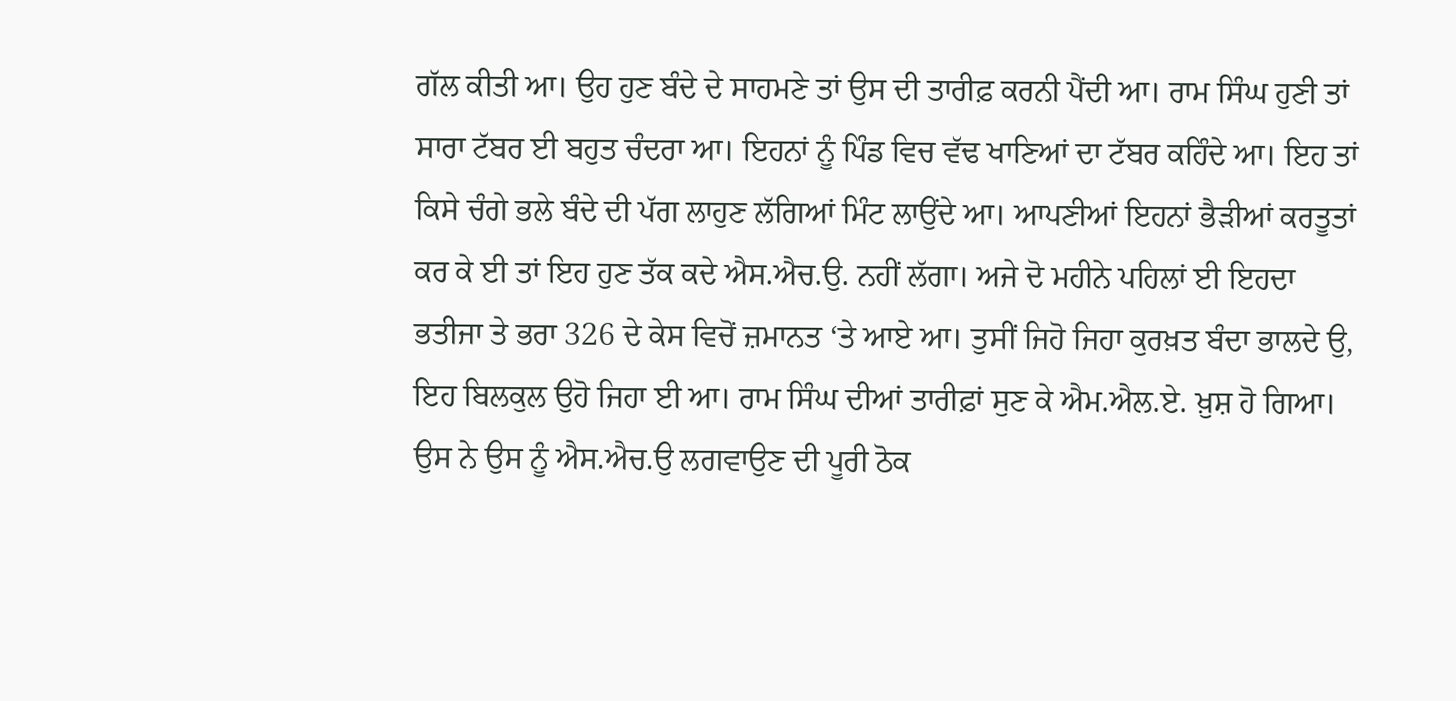ਗੱਲ ਕੀਤੀ ਆ। ਉਹ ਹੁਣ ਬੰਦੇ ਦੇ ਸਾਹਮਣੇ ਤਾਂ ਉਸ ਦੀ ਤਾਰੀਫ਼ ਕਰਨੀ ਪੈਂਦੀ ਆ। ਰਾਮ ਸਿੰਘ ਹੁਣੀ ਤਾਂ ਸਾਰਾ ਟੱਬਰ ਈ ਬਹੁਤ ਚੰਦਰਾ ਆ। ਇਹਨਾਂ ਨੂੰ ਪਿੰਡ ਵਿਚ ਵੱਢ ਖਾਣਿਆਂ ਦਾ ਟੱਬਰ ਕਹਿੰਦੇ ਆ। ਇਹ ਤਾਂ ਕਿਸੇ ਚੰਗੇ ਭਲੇ ਬੰਦੇ ਦੀ ਪੱਗ ਲਾਹੁਣ ਲੱਗਿਆਂ ਮਿੰਟ ਲਾਉਂਦੇ ਆ। ਆਪਣੀਆਂ ਇਹਨਾਂ ਭੈੜੀਆਂ ਕਰਤੂਤਾਂ ਕਰ ਕੇ ਈ ਤਾਂ ਇਹ ਹੁਣ ਤੱਕ ਕਦੇ ਐਸ.ਐਚ.ਉ. ਨਹੀਂ ਲੱਗਾ। ਅਜੇ ਦੋ ਮਹੀਨੇ ਪਹਿਲਾਂ ਈ ਇਹਦਾ ਭਤੀਜਾ ਤੇ ਭਰਾ 326 ਦੇ ਕੇਸ ਵਿਚੋਂ ਜ਼ਮਾਨਤ ‘ਤੇ ਆਏ ਆ। ਤੁਸੀਂ ਜਿਹੋ ਜਿਹਾ ਕੁਰਖ਼ਤ ਬੰਦਾ ਭਾਲਦੇ ਉ, ਇਹ ਬਿਲਕੁਲ ਉਹੋ ਜਿਹਾ ਈ ਆ। ਰਾਮ ਸਿੰਘ ਦੀਆਂ ਤਾਰੀਫ਼ਾਂ ਸੁਣ ਕੇ ਐਮ.ਐਲ.ਏ. ਖ਼ੁਸ਼ ਹੋ ਗਿਆ। ਉਸ ਨੇ ਉਸ ਨੂੰ ਐਸ.ਐਚ.ਉ ਲਗਵਾਉਣ ਦੀ ਪੂਰੀ ਠੋਕ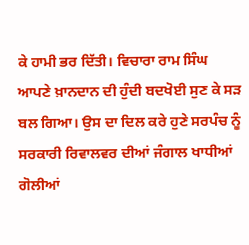ਕੇ ਹਾਮੀ ਭਰ ਦਿੱਤੀ। ਵਿਚਾਰਾ ਰਾਮ ਸਿੰਘ ਆਪਣੇ ਖ਼ਾਨਦਾਨ ਦੀ ਹੁੰਦੀ ਬਦਖੋਈ ਸੁਣ ਕੇ ਸੜ ਬਲ ਗਿਆ। ਉਸ ਦਾ ਦਿਲ ਕਰੇ ਹੁਣੇ ਸਰਪੰਚ ਨੂੰ ਸਰਕਾਰੀ ਰਿਵਾਲਵਰ ਦੀਆਂ ਜੰਗਾਲ ਖਾਧੀਆਂ ਗੋਲੀਆਂ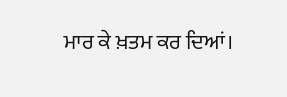ਮਾਰ ਕੇ ਖ਼ਤਮ ਕਰ ਦਿਆਂ।